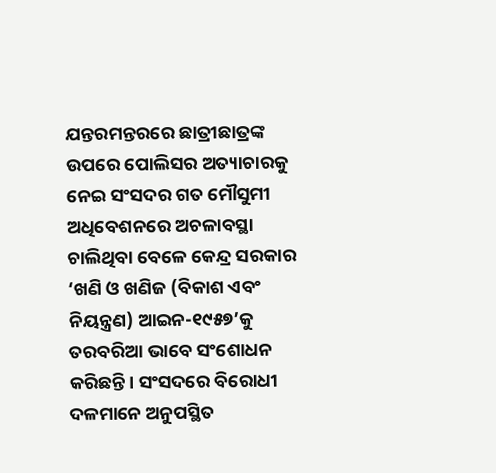ଯନ୍ତରମନ୍ତରରେ ଛାତ୍ରୀଛାତ୍ରଙ୍କ ଉପରେ ପୋଲିସର ଅତ୍ୟାଚାରକୁ ନେଇ ସଂସଦର ଗତ ମୌସୁମୀ ଅଧିବେଶନରେ ଅଚଳାବସ୍ଥା ଚାଲିଥିବା ବେଳେ କେନ୍ଦ୍ର ସରକାର ‘ଖଣି ଓ ଖଣିଜ (ବିକାଶ ଏବଂ ନିୟନ୍ତ୍ରଣ) ଆଇନ-୧୯୫୭’କୁ ତରବରିଆ ଭାବେ ସଂଶୋଧନ କରିଛନ୍ତି। ସଂସଦରେ ବିରୋଧୀ ଦଳମାନେ ଅନୁପସ୍ଥିତ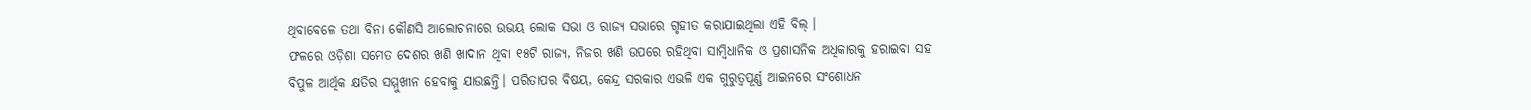ଥିବାବେଳେ ତଥା ବିନା କୌଣସି ଆଲୋଚନାରେ ଉଭୟ ଲୋକ ସଭା ଓ ରାଜ୍ୟ ସଭାରେ ଗୃହୀତ କରାଯାଇଥିଲା ଏହି ବିଲ୍ ।
ଫଳରେ ଓଡ଼ିଶା ସମେତ ଦେଶର ଖଣି ଖାଦାନ ଥିବା ୧୫ଟି ରାଜ୍ୟ, ନିଜର ଖଣି ଉପରେ ରହିଥିବା ସାମ୍ବିଧାନିକ ଓ ପ୍ରଶାସନିକ ଅଧିକାରକୁ ହରାଇବା ସହ ବିପୁଳ ଆର୍ଥିକ କ୍ଷତିର ସମ୍ମୁଖୀନ ହେବାକୁ ଯାଉଛନ୍ତି। ପରିତାପର ବିଷୟ, କେନ୍ଦ୍ର ସରକାର ଏଭଳି ଏକ ଗୁରୁତ୍ୱପୂର୍ଣ୍ଣ ଆଇନରେ ସଂଶୋଧନ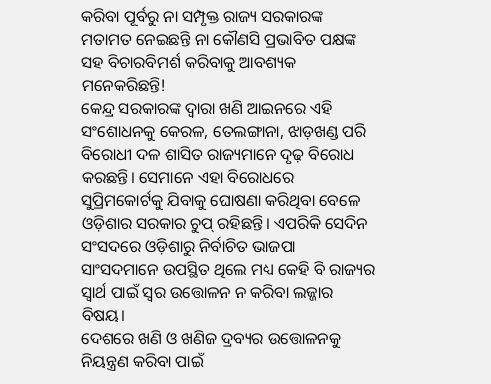କରିବା ପୂର୍ବରୁ ନା ସମ୍ପୃକ୍ତ ରାଜ୍ୟ ସରକାରଙ୍କ ମତାମତ ନେଇଛନ୍ତି ନା କୌଣସି ପ୍ରଭାବିତ ପକ୍ଷଙ୍କ ସହ ବିଚାରବିମର୍ଶ କରିବାକୁ ଆବଶ୍ୟକ ମନେକରିଛନ୍ତି!
କେନ୍ଦ୍ର ସରକାରଙ୍କ ଦ୍ୱାରା ଖଣି ଆଇନରେ ଏହି ସଂଶୋଧନକୁ କେରଳ, ତେଲଙ୍ଗାନା, ଝାଡ଼ଖଣ୍ଡ ପରି ବିରୋଧୀ ଦଳ ଶାସିତ ରାଜ୍ୟମାନେ ଦୃଢ଼ ବିରୋଧ କରଛନ୍ତି। ସେମାନେ ଏହା ବିରୋଧରେ ସୁପ୍ରିମକୋର୍ଟକୁ ଯିବାକୁ ଘୋଷଣା କରିଥିବା ବେଳେ ଓଡ଼ିଶାର ସରକାର ଚୁପ୍ ରହିଛନ୍ତି। ଏପରିକି ସେଦିନ ସଂସଦରେ ଓଡ଼ିଶାରୁ ନିର୍ବାଚିତ ଭାଜପା ସାଂସଦମାନେ ଉପସ୍ଥିତ ଥିଲେ ମଧ୍ୟ କେହି ବି ରାଜ୍ୟର ସ୍ବାର୍ଥ ପାଇଁ ସ୍ବର ଉତ୍ତୋଳନ ନ କରିବା ଲଜ୍ଜାର ବିଷୟ।
ଦେଶରେ ଖଣି ଓ ଖଣିଜ ଦ୍ରବ୍ୟର ଉତ୍ତୋଳନକୁ ନିୟନ୍ତ୍ରଣ କରିବା ପାଇଁ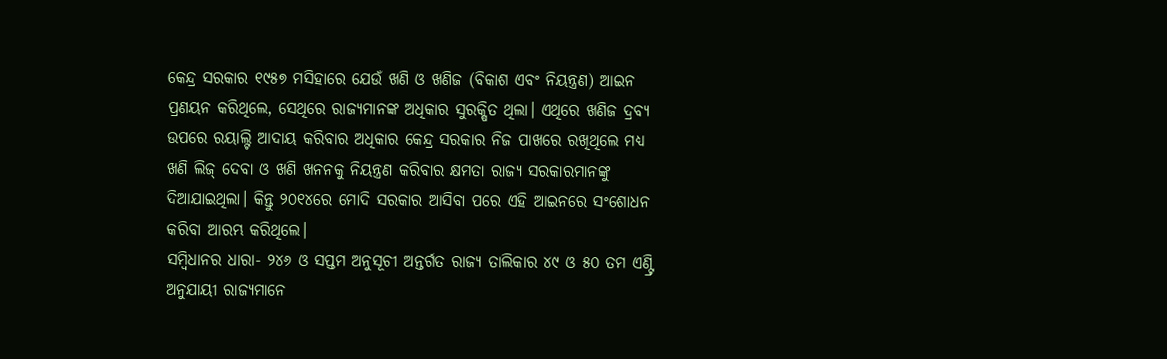କେନ୍ଦ୍ର ସରକାର ୧୯୫୭ ମସିହାରେ ଯେଉଁ ଖଣି ଓ ଖଣିଜ (ବିକାଶ ଏବଂ ନିୟନ୍ତ୍ରଣ) ଆଇନ ପ୍ରଣୟନ କରିଥିଲେ, ସେଥିରେ ରାଜ୍ୟମାନଙ୍କ ଅଧିକାର ସୁରକ୍ଷିତ ଥିଲା। ଏଥିରେ ଖଣିଜ ଦ୍ରବ୍ୟ ଉପରେ ରୟାଲ୍ଟି ଆଦାୟ କରିବାର ଅଧିକାର କେନ୍ଦ୍ର ସରକାର ନିଜ ପାଖରେ ରଖିଥିଲେ ମଧ୍ୟ ଖଣି ଲିଜ୍ ଦେବା ଓ ଖଣି ଖନନକୁ ନିୟନ୍ତ୍ରଣ କରିବାର କ୍ଷମତା ରାଜ୍ୟ ସରକାରମାନଙ୍କୁ ଦିଆଯାଇଥିଲା। କିନ୍ତୁ ୨୦୧୪ରେ ମୋଦି ସରକାର ଆସିବା ପରେ ଏହି ଆଇନରେ ସଂଶୋଧନ କରିବା ଆରମ୍ଭ କରିଥିଲେ।
ସମ୍ବିଧାନର ଧାରା- ୨୪୬ ଓ ସପ୍ତମ ଅନୁସୂଚୀ ଅନ୍ତର୍ଗତ ରାଜ୍ୟ ତାଲିକାର ୪୯ ଓ ୫୦ ତମ ଏଣ୍ଟ୍ରି ଅନୁଯାୟୀ ରାଜ୍ୟମାନେ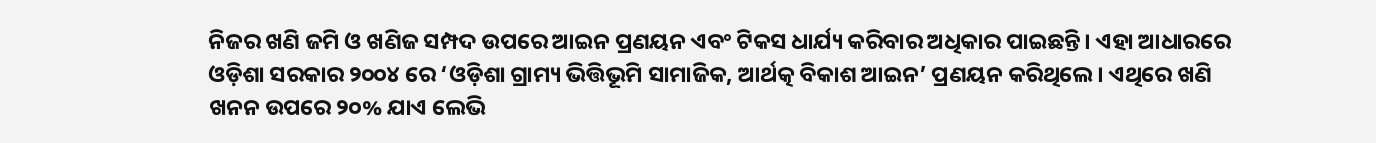ନିଜର ଖଣି ଜମି ଓ ଖଣିଜ ସମ୍ପଦ ଉପରେ ଆଇନ ପ୍ରଣୟନ ଏବଂ ଟିକସ ଧାର୍ଯ୍ୟ କରିବାର ଅଧିକାର ପାଇଛନ୍ତି। ଏହା ଆଧାରରେ ଓଡ଼ିଶା ସରକାର ୨୦୦୪ ରେ ‘ଓଡ଼ିଶା ଗ୍ରାମ୍ୟ ଭିତ୍ତିଭୂମି ସାମାଜିକ, ଆର୍ଥତ୍କ ବିକାଶ ଆଇନ’ ପ୍ରଣୟନ କରିଥିଲେ। ଏଥିରେ ଖଣି ଖନନ ଉପରେ ୨୦% ଯାଏ ଲେଭି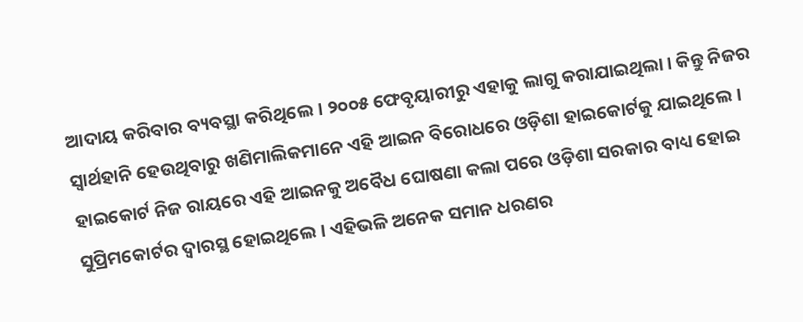ଆଦାୟ କରିବାର ବ୍ୟବସ୍ଥା କରିଥିଲେ। ୨୦୦୫ ଫେବୃୟାରୀରୁ ଏହାକୁ ଲାଗୁ କରାଯାଇଥିଲା। କିନ୍ତୁ ନିଜର ସ୍ବାର୍ଥହାନି ହେଉଥିବାରୁ ଖଣିମାଲିକମାନେ ଏହି ଆଇନ ବିରୋଧରେ ଓଡ଼ିଶା ହାଇକୋର୍ଟକୁ ଯାଇଥିଲେ। ହାଇକୋର୍ଟ ନିଜ ରାୟରେ ଏହି ଆଇନକୁ ଅବୈଧ ଘୋଷଣା କଲା ପରେ ଓଡ଼ିଶା ସରକାର ବାଧ୍ୟ ହୋଇ ସୁପ୍ରିମକୋର୍ଟର ଦ୍ୱାରସ୍ଥ ହୋଇଥିଲେ। ଏହିଭଳି ଅନେକ ସମାନ ଧରଣର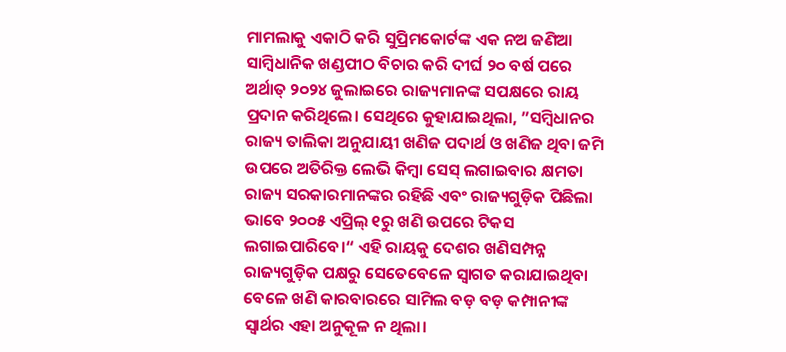ମାମଲାକୁ ଏକାଠି କରି ସୁପ୍ରିମକୋର୍ଟଙ୍କ ଏକ ନଅ ଜଣିଆ ସାମ୍ବିଧାନିକ ଖଣ୍ଡପୀଠ ବିଚାର କରି ଦୀର୍ଘ ୨୦ ବର୍ଷ ପରେ ଅର୍ଥାତ୍ ୨୦୨୪ ଜୁଲାଇରେ ରାଜ୍ୟମାନଙ୍କ ସପକ୍ଷରେ ରାୟ ପ୍ରଦାନ କରିଥିଲେ। ସେଥିରେ କୁହାଯାଇଥିଲା, ”ସମ୍ବିଧାନର ରାଜ୍ୟ ତାଲିକା ଅନୁଯାୟୀ ଖଣିଜ ପଦାର୍ଥ ଓ ଖଣିଜ ଥିବା ଜମି ଉପରେ ଅତିରିକ୍ତ ଲେଭି କିମ୍ବା ସେସ୍ ଲଗାଇବାର କ୍ଷମତା ରାଜ୍ୟ ସରକାରମାନଙ୍କର ରହିଛି ଏବଂ ରାଜ୍ୟଗୁଡ଼ିକ ପିଛିଲା ଭାବେ ୨୦୦୫ ଏପ୍ରିଲ୍ ୧ରୁ ଖଣି ଉପରେ ଟିକସ ଲଗାଇପାରିବେ।“ ଏହି ରାୟକୁ ଦେଶର ଖଣିସମ୍ପନ୍ନ ରାଜ୍ୟଗୁଡ଼ିକ ପକ୍ଷରୁ ସେତେବେଳେ ସ୍ବାଗତ କରାଯାଇଥିବା ବେଳେ ଖଣି କାରବାରରେ ସାମିଲ ବଡ଼ ବଡ଼ କମ୍ପାନୀଙ୍କ ସ୍ବାର୍ଥର ଏହା ଅନୁକୂଳ ନ ଥିଲା।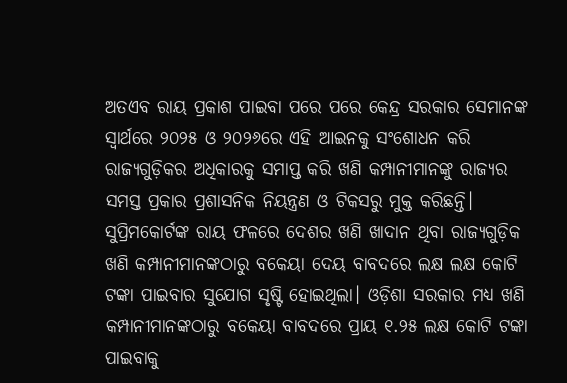ଅତଏବ ରାୟ ପ୍ରକାଶ ପାଇବା ପରେ ପରେ କେନ୍ଦ୍ର ସରକାର ସେମାନଙ୍କ ସ୍ବାର୍ଥରେ ୨୦୨୫ ଓ ୨୦୨୬ରେ ଏହି ଆଇନକୁ ସଂଶୋଧନ କରି ରାଜ୍ୟଗୁଡ଼ିକର ଅଧିକାରକୁ ସମାପ୍ତ କରି ଖଣି କମ୍ପାନୀମାନଙ୍କୁ ରାଜ୍ୟର ସମସ୍ତ ପ୍ରକାର ପ୍ରଶାସନିକ ନିୟନ୍ତ୍ରଣ ଓ ଟିକସରୁ ମୁକ୍ତ କରିଛନ୍ତି।
ସୁପ୍ରିମକୋର୍ଟଙ୍କ ରାୟ ଫଳରେ ଦେଶର ଖଣି ଖାଦାନ ଥିବା ରାଜ୍ୟଗୁଡ଼ିକ ଖଣି କମ୍ପାନୀମାନଙ୍କଠାରୁ ବକେୟା ଦେୟ ବାବଦରେ ଲକ୍ଷ ଲକ୍ଷ କୋଟି ଟଙ୍କା ପାଇବାର ସୁଯୋଗ ସୃଷ୍ଟି ହୋଇଥିଲା। ଓଡ଼ିଶା ସରକାର ମଧ୍ୟ ଖଣି କମ୍ପାନୀମାନଙ୍କଠାରୁ ବକେୟା ବାବଦରେ ପ୍ରାୟ ୧.୨୫ ଲକ୍ଷ କୋଟି ଟଙ୍କା ପାଇବାକୁ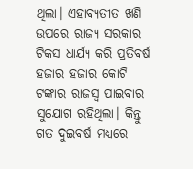ଥିଲା। ଏହାବ୍ୟତୀତ ଖଣି ଉପରେ ରାଜ୍ୟ ସରକାର ଟିକସ ଧାର୍ଯ୍ୟ କରି ପ୍ରତିବର୍ଷ ହଜାର ହଜାର କୋଟି ଟଙ୍କାର ରାଜସ୍ବ ପାଇବାର ସୁଯୋଗ ରହିଥିଲା। କିନ୍ତୁ ଗତ ଦୁଇବର୍ଷ ମଧ୍ୟରେ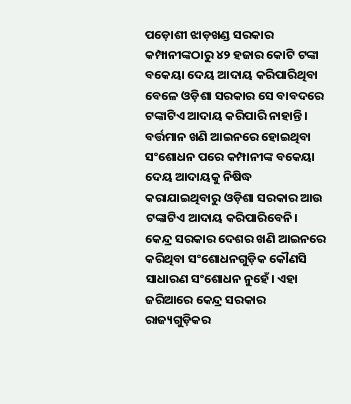ପଡ଼ୋଶୀ ଝାଡ଼ଖଣ୍ଡ ସରକାର କମ୍ପାନୀଙ୍କଠାରୁ ୪୨ ହଜାର କୋଟି ଟଙ୍କା ବକେୟା ଦେୟ ଆଦାୟ କରିପାରିଥିବା ବେଳେ ଓଡ଼ିଶା ସରକାର ସେ ବାବଦରେ ଟଙ୍କାଟିଏ ଆଦାୟ କରିପାରି ନାହାନ୍ତି। ବର୍ତ୍ତମାନ ଖଣି ଆଇନରେ ହୋଇଥିବା ସଂଶୋଧନ ପରେ କମ୍ପାନୀଙ୍କ ବକେୟା ଦେୟ ଆଦାୟକୁ ନିଷିଦ୍ଧ କରାଯାଇଥିବାରୁ ଓଡ଼ିଶା ସରକାର ଆଉ ଟଙ୍କାଟିଏ ଆଦାୟ କରିପାରିବେନି।
କେନ୍ଦ୍ର ସରକାର ଦେଶର ଖଣି ଆଇନରେ କରିଥିବା ସଂଶୋଧନଗୁଡ଼ିକ କୌଣସି ସାଧାରଣ ସଂଶୋଧନ ନୁହେଁ। ଏହା ଜରିଆରେ କେନ୍ଦ୍ର ସରକାର ରାଜ୍ୟଗୁଡ଼ିକର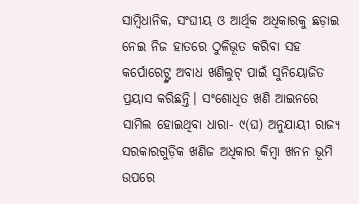ସାମ୍ବିଧାନିକ, ସଂଘୀୟ ଓ ଆର୍ଥିକ ଅଧିକାରକୁ ଛଡ଼ାଇ ନେଇ ନିଜ ହାତରେ ଠୁଳିଭୂତ କରିବା ସହ କର୍ପୋରେଟ୍ଙ୍କ ଅବାଧ ଖଣିଲୁଟ୍ ପାଇଁ ସୁନିୟୋଜିତ ପ୍ରୟାସ କରିଛନ୍ତି। ସଂଶୋଧିତ ଖଣି ଆଇନରେ ସାମିଲ ହୋଇଥିବା ଧାରା- ୯(ଘ) ଅନୁଯାୟୀ ରାଜ୍ୟ ସରକାରଗୁଡ଼ିକ ଖଣିଜ ଅଧିକାର କିମ୍ବା ଖନନ ଭୂମି ଉପରେ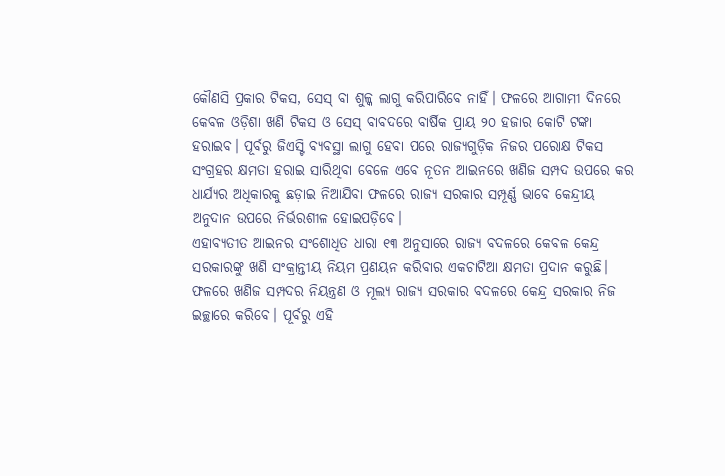କୌଣସି ପ୍ରକାର ଟିକସ, ସେସ୍ ବା ଶୁଳ୍କ ଲାଗୁ କରିପାରିବେ ନାହିଁ। ଫଳରେ ଆଗାମୀ ଦିନରେ କେବଳ ଓଡ଼ିଶା ଖଣି ଟିକସ ଓ ସେସ୍ ବାବଦରେ ବାର୍ଷିକ ପ୍ରାୟ ୨୦ ହଜାର କୋଟି ଟଙ୍କା ହରାଇବ। ପୂର୍ବରୁ ଜିଏସ୍ଟି ବ୍ୟବସ୍ଥା ଲାଗୁ ହେବା ପରେ ରାଜ୍ୟଗୁଡ଼ିକ ନିଜର ପରୋକ୍ଷ ଟିକସ ସଂଗ୍ରହର କ୍ଷମତା ହରାଇ ସାରିଥିବା ବେଳେ ଏବେ ନୂତନ ଆଇନରେ ଖଣିଜ ସମ୍ପଦ ଉପରେ କର ଧାର୍ଯ୍ୟର ଅଧିକାରକୁ ଛଡ଼ାଇ ନିଆଯିବା ଫଳରେ ରାଜ୍ୟ ସରକାର ସମ୍ପୂର୍ଣ୍ଣ ଭାବେ କେନ୍ଦ୍ରୀୟ ଅନୁଦାନ ଉପରେ ନିର୍ଭରଶୀଳ ହୋଇପଡ଼ିବେ।
ଏହାବ୍ୟତୀତ ଆଇନର ସଂଶୋଧିତ ଧାରା ୧୩ ଅନୁସାରେ ରାଜ୍ୟ ବଦଳରେ କେବଳ କେନ୍ଦ୍ର ସରକାରଙ୍କୁ ଖଣି ସଂକ୍ରାନ୍ତୀୟ ନିୟମ ପ୍ରଣୟନ କରିବାର ଏକଚାଟିଆ କ୍ଷମତା ପ୍ରଦାନ କରୁଛି। ଫଳରେ ଖଣିଜ ସମ୍ପଦର ନିୟନ୍ତ୍ରଣ ଓ ମୂଲ୍ୟ ରାଜ୍ୟ ସରକାର ବଦଳରେ କେନ୍ଦ୍ର ସରକାର ନିଜ ଇଚ୍ଛାରେ କରିବେ। ପୂର୍ବରୁ ଏହି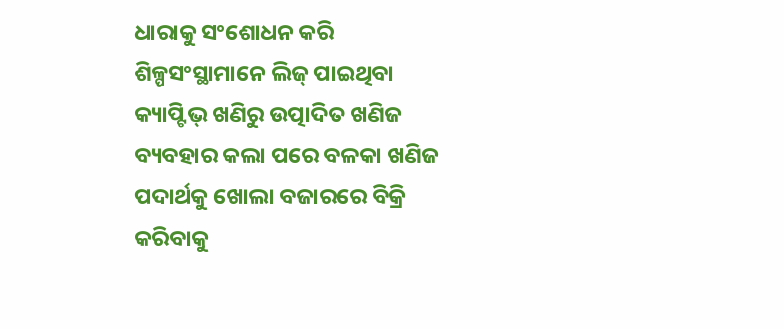ଧାରାକୁ ସଂଶୋଧନ କରି ଶିଳ୍ପସଂସ୍ଥାମାନେ ଲିଜ୍ ପାଇଥିବା କ୍ୟାପ୍ଟିଭ୍ ଖଣିରୁ ଉତ୍ପାଦିତ ଖଣିଜ ବ୍ୟବହାର କଲା ପରେ ବଳକା ଖଣିଜ ପଦାର୍ଥକୁ ଖୋଲା ବଜାରରେ ବିକ୍ରି କରିବାକୁ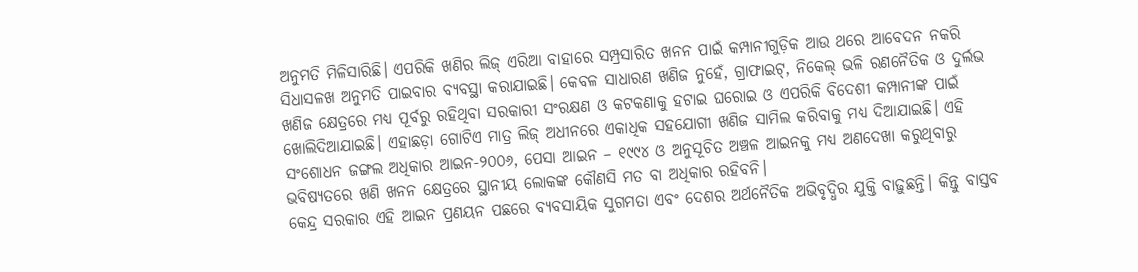ଅନୁମତି ମିଳିସାରିଛି। ଏପରିକି ଖଣିର ଲିଜ୍ ଏରିଆ ବାହାରେ ସମ୍ପ୍ରସାରିତ ଖନନ ପାଇଁ କମ୍ପାନୀଗୁଡ଼ିକ ଆଉ ଥରେ ଆବେଦନ ନକରି ସିଧାସଳଖ ଅନୁମତି ପାଇବାର ବ୍ୟବସ୍ଥା କରାଯାଇଛି। କେବଳ ସାଧାରଣ ଖଣିଜ ନୁହେଁ, ଗ୍ରାଫାଇଟ୍, ନିକେଲ୍ ଭଳି ରଣନୈତିକ ଓ ଦୁର୍ଲଭ ଖଣିଜ କ୍ଷେତ୍ରରେ ମଧ୍ୟ ପୂର୍ବରୁ ରହିଥିବା ସରକାରୀ ସଂରକ୍ଷଣ ଓ କଟକଣାକୁ ହଟାଇ ଘରୋଇ ଓ ଏପରିକି ବିଦେଶୀ କମ୍ପାନୀଙ୍କ ପାଇଁ ଖୋଲିଦିଆଯାଇଛି। ଏହାଛଡ଼ା ଗୋଟିଏ ମାତ୍ର ଲିଜ୍ ଅଧୀନରେ ଏକାଧିକ ସହଯୋଗୀ ଖଣିଜ ସାମିଲ କରିବାକୁ ମଧ୍ୟ ଦିଆଯାଇଛି। ଏହି ସଂଶୋଧନ ଜଙ୍ଗଲ ଅଧିକାର ଆଇନ-୨୦୦୬, ପେସା ଆଇନ – ୧୯୯୪ ଓ ଅନୁସୂଚିତ ଅଞ୍ଚଳ ଆଇନକୁ ମଧ୍ୟ ଅଣଦେଖା କରୁଥିବାରୁ ଭବିଷ୍ୟତରେ ଖଣି ଖନନ କ୍ଷେତ୍ରରେ ସ୍ଥାନୀୟ ଲୋକଙ୍କ କୌଣସି ମତ ବା ଅଧିକାର ରହିବନି।
କେନ୍ଦ୍ର ସରକାର ଏହି ଆଇନ ପ୍ରଣୟନ ପଛରେ ବ୍ୟବସାୟିକ ସୁଗମତା ଏବଂ ଦେଶର ଅର୍ଥନୈତିକ ଅଭିବୃଦ୍ଧିର ଯୁକ୍ତି ବାଢ଼ୁଛନ୍ତି। କିନ୍ତୁ ବାସ୍ତବ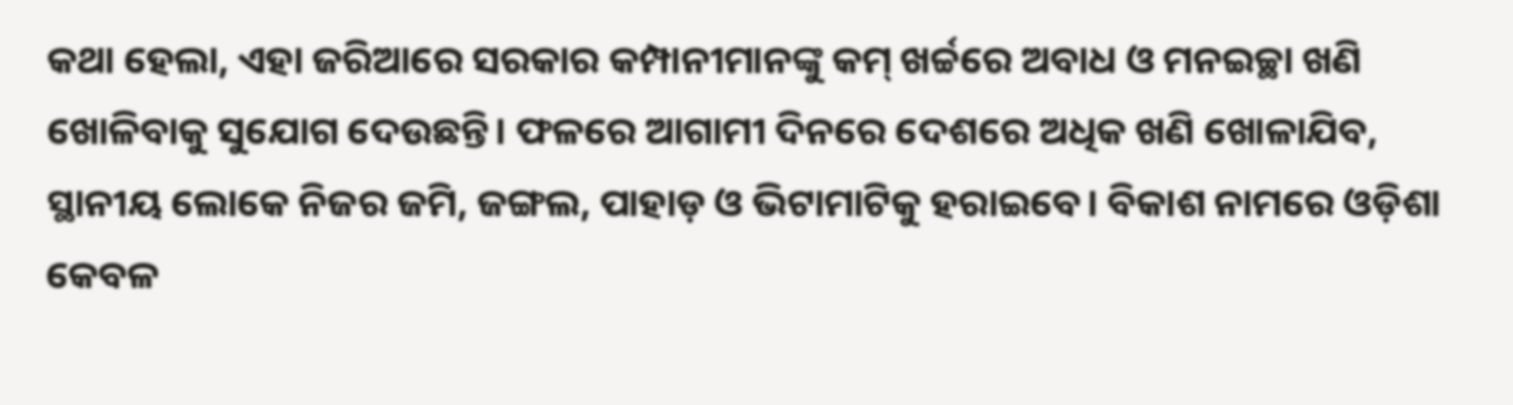କଥା ହେଲା, ଏହା ଜରିଆରେ ସରକାର କମ୍ପାନୀମାନଙ୍କୁ କମ୍ ଖର୍ଚ୍ଚରେ ଅବାଧ ଓ ମନଇଚ୍ଛା ଖଣି ଖୋଳିବାକୁ ସୁଯୋଗ ଦେଉଛନ୍ତି। ଫଳରେ ଆଗାମୀ ଦିନରେ ଦେଶରେ ଅଧିକ ଖଣି ଖୋଳାଯିବ, ସ୍ଥାନୀୟ ଲୋକେ ନିଜର ଜମି, ଜଙ୍ଗଲ, ପାହାଡ଼ ଓ ଭିଟାମାଟିକୁ ହରାଇବେ। ବିକାଶ ନାମରେ ଓଡ଼ିଶା କେବଳ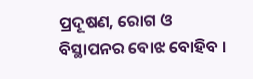ପ୍ରଦୂଷଣ, ରୋଗ ଓ ବିସ୍ଥାପନର ବୋଝ ବୋହିବ ।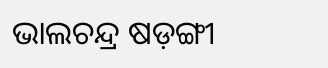ଭାଲଚନ୍ଦ୍ର ଷଡ଼ଙ୍ଗୀ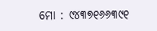ମୋ : ୯୪୩୭୧୬୬୩୯୧